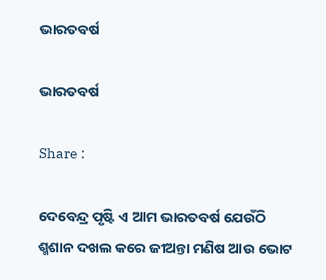ଭାରତବର୍ଷ

ଭାରତବର୍ଷ

Share :

ଦେବେନ୍ଦ୍ର ପୃଷ୍ଟି ଏ ଆମ ଭାରତବର୍ଷ ଯେଉଁଠି ଶ୍ମଶାନ ଦଖଲ କରେ ଜୀଅନ୍ତା ମଣିଷ ଆଉ ଭୋଟ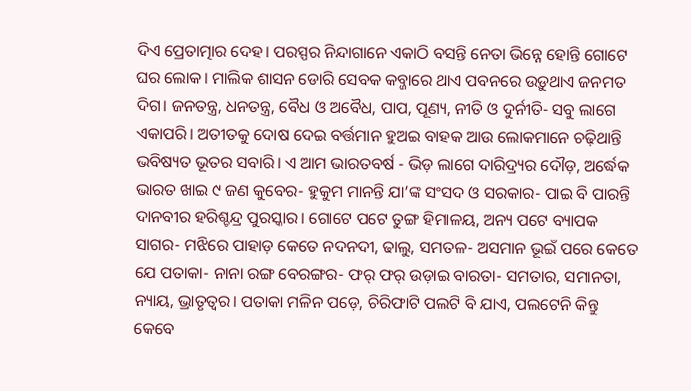ଦିଏ ପ୍ରେତାତ୍ମାର ଦେହ। ପରସ୍ପର ନିନ୍ଦାଗାନେ ଏକାଠି ବସନ୍ତି ନେତା ଭିନ୍ନେ ହୋନ୍ତି ଗୋଟେ ଘର ଲୋକ। ମାଲିକ ଶାସନ ଡୋରି ସେବକ କବ୍ଜାରେ ଥାଏ ପବନରେ ଉଡ଼ୁଥାଏ ଜନମତ ଦିଗ। ଜନତନ୍ତ୍ର, ଧନତନ୍ତ୍ର, ବୈଧ ଓ ଅବୈଧ, ପାପ, ପୂଣ୍ୟ, ନୀତି ଓ ଦୁର୍ନୀତି- ସବୁ ଲାଗେ ଏକାପରି। ଅତୀତକୁ ଦୋଷ ଦେଇ ବର୍ତ୍ତମାନ ହୁଅଇ ବାହକ ଆଉ ଲୋକମାନେ ଚଢ଼ିଥାନ୍ତି ଭବିଷ୍ୟତ ଭୂତର ସବାରି। ଏ ଆମ ଭାରତବର୍ଷ - ଭିଡ଼ ଲାଗେ ଦାରିଦ୍ର୍ୟର ଦୌଡ଼, ଅର୍ଦ୍ଧେକ ଭାରତ ଖାଇ ୯ ଜଣ କୁବେର- ହୁକୁମ ମାନନ୍ତି ଯା’ଙ୍କ ସଂସଦ ଓ ସରକାର- ପାଇ ବି ପାରନ୍ତି ଦାନବୀର ହରିଶ୍ଚନ୍ଦ୍ର ପୁରସ୍କାର। ଗୋଟେ ପଟେ ତୁଙ୍ଗ ହିମାଳୟ, ଅନ୍ୟ ପଟେ ବ୍ୟାପକ ସାଗର- ମଝିରେ ପାହାଡ଼ କେତେ ନଦନଦୀ, ଢାଲୁ, ସମତଳ- ଅସମାନ ଭୂଇଁ ପରେ କେତେ ଯେ ପତାକା- ନାନା ରଙ୍ଗ ବେରଙ୍ଗର- ଫର୍‌ ଫର୍‌ ଉଡ଼ାଇ ବାରତା- ସମତାର, ସମାନତା, ନ୍ୟାୟ, ଭ୍ରାତୃତ୍ବର। ପତାକା ମଳିନ ପଡ଼େ, ଚିରିଫାଟି ପଲଟି ବି ଯାଏ, ପଲଟେନି କିନ୍ତୁ କେବେ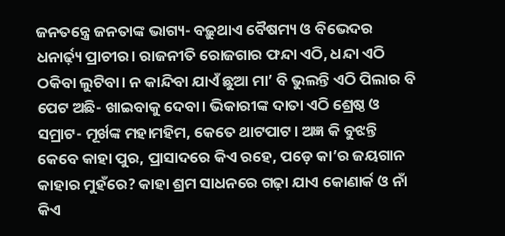ଜନତନ୍ତ୍ରେ ଜନତାଙ୍କ ଭାଗ୍ୟ- ବଢ଼ୁଥାଏ ବୈଷମ୍ୟ ଓ ବିଭେଦର ଧନାର୍ଢ଼୍ୟ ପ୍ରାଚୀର। ରାଜନୀତି ରୋଜଗାର ଫନ୍ଦା ଏଠି, ଧନ୍ଦା ଏଠି ଠକିବା ଲୁଟିବା। ନ କାନ୍ଦିବା ଯାଏଁ ଛୁଆ ମା’ ବି ଭୁଲନ୍ତି ଏଠି ପିଲାର ବି ପେଟ ଅଛି- ଖାଇବାକୁ ଦେବା। ଭିକାରୀଙ୍କ ଦାତା ଏଠି ଶ୍ରେଷ୍ଠ ଓ ସମ୍ରାଟ- ମୂର୍ଖଙ୍କ ମହାମହିମ, କେତେ ଥାଟପାଟ। ଅଜ୍ଞ କି ବୁଝନ୍ତି କେବେ କାହା ପୁର, ପ୍ରାସାଦରେ କିଏ ରହେ, ପଡ଼େ କା’ର ଜୟଗାନ କାହାର ମୁହଁରେ? କାହା ଶ୍ରମ ସାଧନରେ ଗଢ଼ା ଯାଏ କୋଣାର୍କ ଓ ନାଁ କିଏ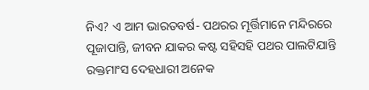ନିଏ? ଏ ଆମ ଭାରତବର୍ଷ- ପଥରର ମୂର୍ତ୍ତିମାନେ ମନ୍ଦିରରେ ପୂଜାପାନ୍ତି, ଜୀବନ ଯାକର କଷ୍ଟ ସହିସହି ପଥର ପାଲଟିଯାନ୍ତି ରକ୍ତମାଂସ ଦେହଧାରୀ ଅନେକ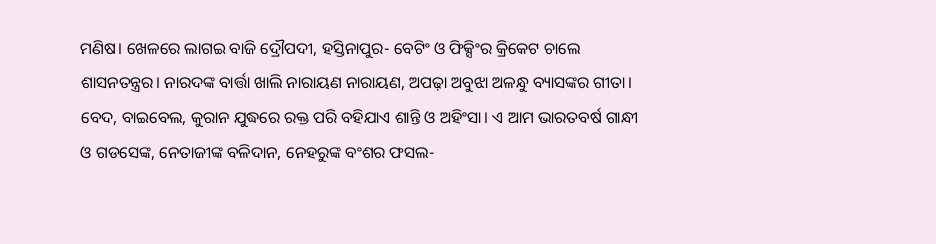ମଣିଷ। ଖେଳରେ ଲାଗଇ ବାଜି ଦ୍ରୌପଦୀ, ହସ୍ତିନାପୁର- ବେଟିଂ ଓ ଫିକ୍ସିଂର କ୍ରିକେଟ ଚାଲେ ଶାସନତନ୍ତ୍ରର। ନାରଦଙ୍କ ବାର୍ତ୍ତା ଖାଲି ନାରାୟଣ ନାରାୟଣ, ଅପଢ଼ା ଅବୁଝା ଅଳନ୍ଧୁ ବ୍ୟାସଙ୍କର ଗୀତା। ବେଦ, ବାଇବେଲ, କୁରାନ ଯୁଦ୍ଧରେ ରକ୍ତ ପରି ବହିଯାଏ ଶାନ୍ତି ଓ ଅହିଂସା। ଏ ଆମ ଭାରତବର୍ଷ ଗାନ୍ଧୀ ଓ ଗଡସେଙ୍କ, ନେତାଜୀଙ୍କ ବଳିଦାନ, ନେହରୁଙ୍କ ବଂଶର ଫସଲ-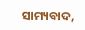ସାମ୍ୟବାଦ,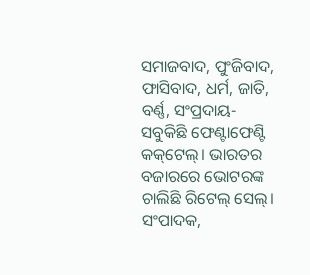ସମାଜବାଦ, ପୁଂଜିବାଦ, ଫାସିବାଦ, ଧର୍ମ, ଜାତି, ବର୍ଣ୍ଣ, ସଂପ୍ରଦାୟ- ସବୁକିଛି ଫେଣ୍ଟାଫେଣ୍ଟି କକ୍‌ଟେଲ୍‌। ଭାରତର ବଜାରରେ ଭୋଟରଙ୍କ ଚାଲିଛି ରିଟେଲ୍‌ ସେଲ୍‌। ସଂପାଦକ,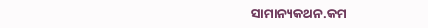ସାମାନ୍ୟକଥନ.କମ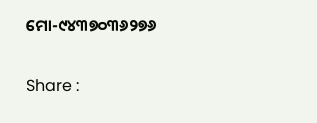ମୋ-୯୪୩୭୦୩୬୨୭୬

Share :